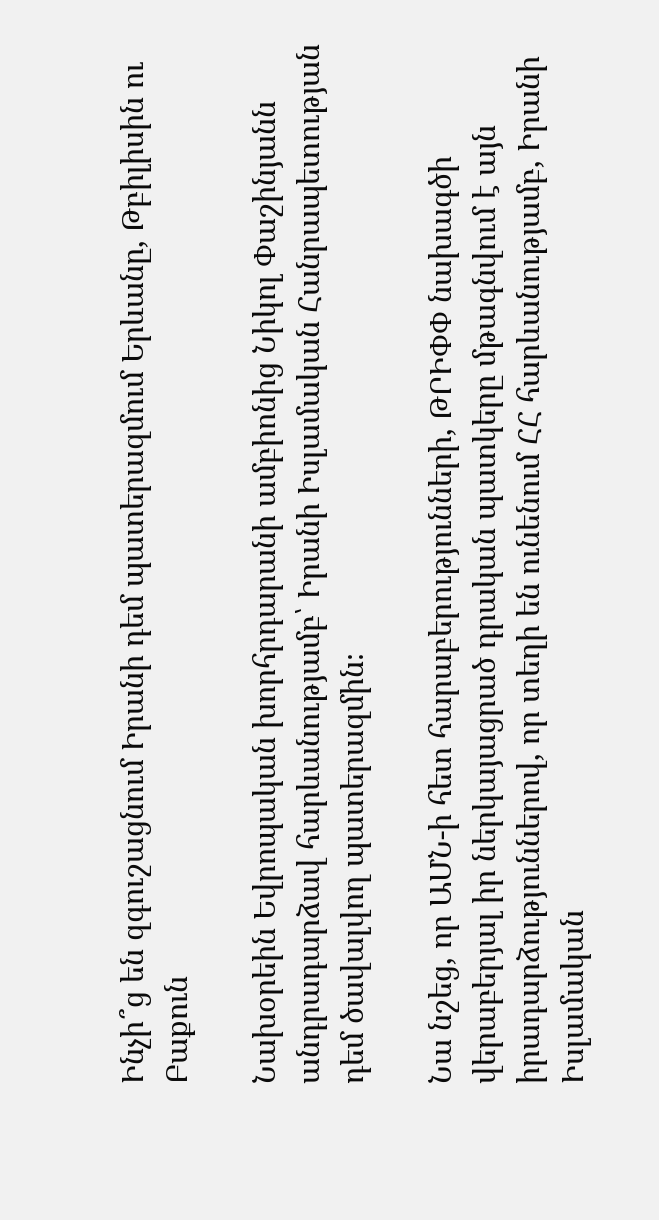Ինչի՞ց են զգուշացնում Իրանի դեմ պատերազմում Երևանը, Թբիլիսին ու Բաքուն

Նախօրեին Եվրոպական խորհրդարանի ամբիոնից Նիկոլ Փաշինյանն անդրադարձավ հարևանությամբ՝ Իրանի Իսլամական Հանրապետության դեմ ծավալվող պատերազմին։

Նա նշեց, որ ԱՄՆ-ի հետ հարաբերությունների, ԹՐԻՓՓ նախագծի վերաբերյալ իր ներկայացրած դրական պատկերը մթագնվում է այն իրադարձություններով, որ տեղի են ունենում ՀՀ հարևանությամբ, Իրանի Իսլամական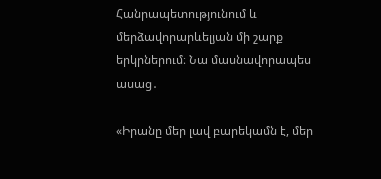Հանրապետությունում և մերձավորարևելյան մի շարք երկրներում։ Նա մասնավորապես ասաց․

«Իրանը մեր լավ բարեկամն է, մեր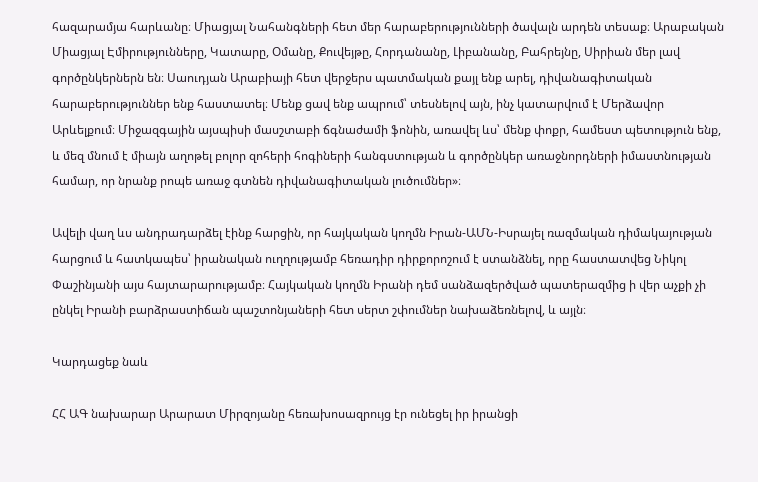հազարամյա հարևանը։ Միացյալ Նահանգների հետ մեր հարաբերությունների ծավալն արդեն տեսաք։ Արաբական Միացյալ Էմիրությունները, Կատարը, Օմանը, Քուվեյթը, Հորդանանը, Լիբանանը, Բահրեյնը, Սիրիան մեր լավ գործընկերներն են։ Սաուդյան Արաբիայի հետ վերջերս պատմական քայլ ենք արել, դիվանագիտական հարաբերություններ ենք հաստատել։ Մենք ցավ ենք ապրում՝ տեսնելով այն, ինչ կատարվում է Մերձավոր Արևելքում։ Միջազգային այսպիսի մասշտաբի ճգնաժամի ֆոնին, առավել ևս՝ մենք փոքր, համեստ պետություն ենք, և մեզ մնում է միայն աղոթել բոլոր զոհերի հոգիների հանգստության և գործընկեր առաջնորդների իմաստնության համար, որ նրանք րոպե առաջ գտնեն դիվանագիտական լուծումներ»։

Ավելի վաղ ևս անդրադարձել էինք հարցին, որ հայկական կողմն Իրան-ԱՄՆ-Իսրայել ռազմական դիմակայության հարցում և հատկապես՝ իրանական ուղղությամբ հեռադիր դիրքորոշում է ստանձնել, որը հաստատվեց Նիկոլ Փաշինյանի այս հայտարարությամբ։ Հայկական կողմն Իրանի դեմ սանձազերծված պատերազմից ի վեր աչքի չի ընկել Իրանի բարձրաստիճան պաշտոնյաների հետ սերտ շփումներ նախաձեռնելով, և այլն։

Կարդացեք նաև

ՀՀ ԱԳ նախարար Արարատ Միրզոյանը հեռախոսազրույց էր ունեցել իր իրանցի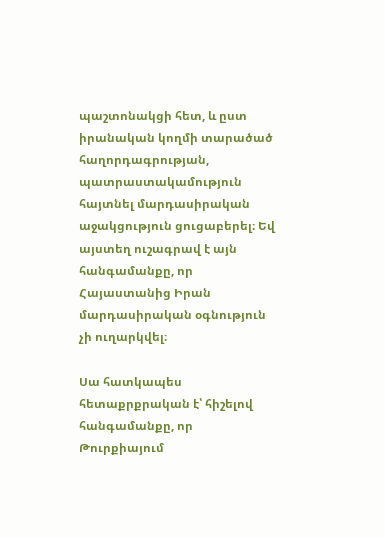պաշտոնակցի հետ, և ըստ իրանական կողմի տարածած հաղորդագրության, պատրաստակամություն հայտնել մարդասիրական աջակցություն ցուցաբերել։ Եվ այստեղ ուշագրավ է այն հանգամանքը, որ Հայաստանից Իրան մարդասիրական օգնություն չի ուղարկվել։

Սա հատկապես հետաքրքրական է՝ հիշելով հանգամանքը, որ Թուրքիայում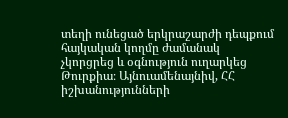տեղի ունեցած երկրաշարժի դեպքում հայկական կողմը ժամանակ չկորցրեց և օգնություն ուղարկեց Թուրքիա։ Այնուամենայնիվ, ՀՀ իշխանությունների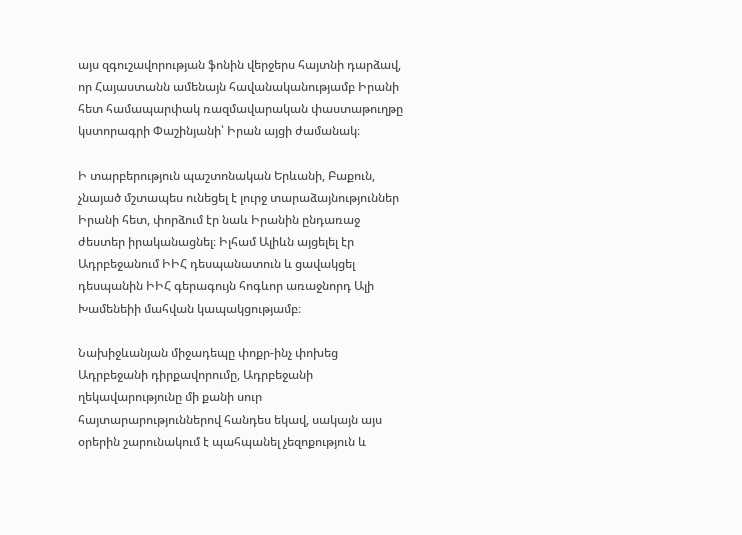այս զգուշավորության ֆոնին վերջերս հայտնի դարձավ, որ Հայաստանն ամենայն հավանականությամբ Իրանի հետ համապարփակ ռազմավարական փաստաթուղթը կստորագրի Փաշինյանի՝ Իրան այցի ժամանակ։

Ի տարբերություն պաշտոնական Երևանի, Բաքուն, չնայած մշտապես ունեցել է լուրջ տարաձայնություններ Իրանի հետ, փորձում էր նաև Իրանին ընդառաջ ժեստեր իրականացնել։ Իլհամ Ալիևն այցելել էր Ադրբեջանում ԻԻՀ դեսպանատուն և ցավակցել դեսպանին ԻԻՀ գերագույն հոգևոր առաջնորդ Ալի Խամենեիի մահվան կապակցությամբ։

Նախիջևանյան միջադեպը փոքր-ինչ փոխեց Ադրբեջանի դիրքավորումը, Ադրբեջանի ղեկավարությունը մի քանի սուր հայտարարություններով հանդես եկավ, սակայն այս օրերին շարունակում է պահպանել չեզոքություն և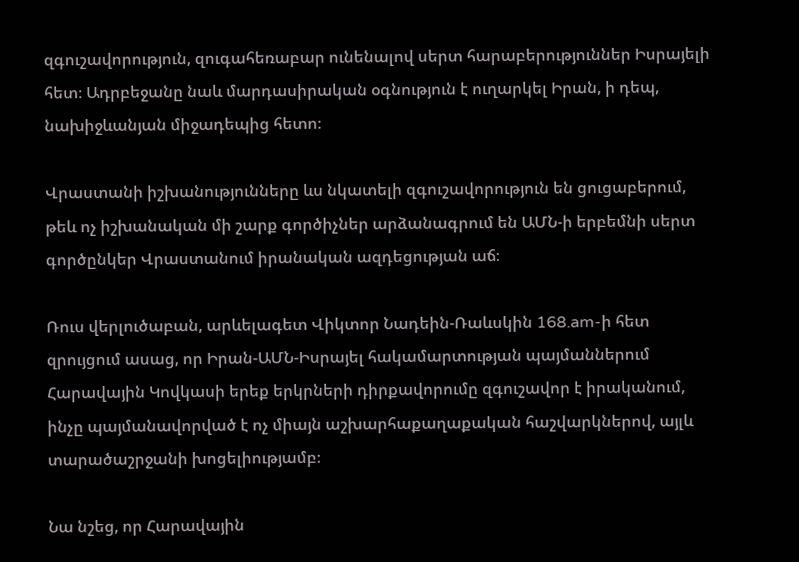զգուշավորություն, զուգահեռաբար ունենալով սերտ հարաբերություններ Իսրայելի հետ։ Ադրբեջանը նաև մարդասիրական օգնություն է ուղարկել Իրան, ի դեպ, նախիջևանյան միջադեպից հետո։

Վրաստանի իշխանությունները ևս նկատելի զգուշավորություն են ցուցաբերում, թեև ոչ իշխանական մի շարք գործիչներ արձանագրում են ԱՄՆ-ի երբեմնի սերտ գործընկեր Վրաստանում իրանական ազդեցության աճ։

Ռուս վերլուծաբան, արևելագետ Վիկտոր Նադեին-Ռաևսկին 168.am-ի հետ զրույցում ասաց, որ Իրան-ԱՄՆ-Իսրայել հակամարտության պայմաններում Հարավային Կովկասի երեք երկրների դիրքավորումը զգուշավոր է իրականում, ինչը պայմանավորված է ոչ միայն աշխարհաքաղաքական հաշվարկներով, այլև տարածաշրջանի խոցելիությամբ։

Նա նշեց, որ Հարավային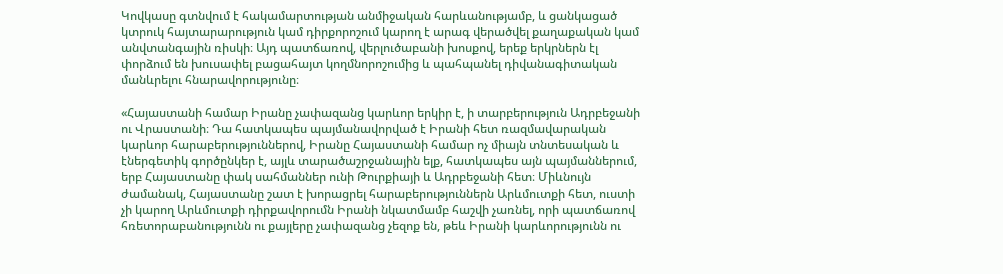Կովկասը գտնվում է հակամարտության անմիջական հարևանությամբ, և ցանկացած կտրուկ հայտարարություն կամ դիրքորոշում կարող է արագ վերածվել քաղաքական կամ անվտանգային ռիսկի։ Այդ պատճառով, վերլուծաբանի խոսքով, երեք երկրներն էլ փորձում են խուսափել բացահայտ կողմնորոշումից և պահպանել դիվանագիտական մանևրելու հնարավորությունը։

«Հայաստանի համար Իրանը չափազանց կարևոր երկիր է, ի տարբերություն Ադրբեջանի ու Վրաստանի։ Դա հատկապես պայմանավորված է Իրանի հետ ռազմավարական կարևոր հարաբերություններով, Իրանը Հայաստանի համար ոչ միայն տնտեսական և էներգետիկ գործընկեր է, այլև տարածաշրջանային ելք, հատկապես այն պայմաններում, երբ Հայաստանը փակ սահմաններ ունի Թուրքիայի և Ադրբեջանի հետ։ Միևնույն ժամանակ, Հայաստանը շատ է խորացրել հարաբերություններն Արևմուտքի հետ, ուստի չի կարող Արևմուտքի դիրքավորումն Իրանի նկատմամբ հաշվի չառնել, որի պատճառով հռետորաբանությունն ու քայլերը չափազանց չեզոք են, թեև Իրանի կարևորությունն ու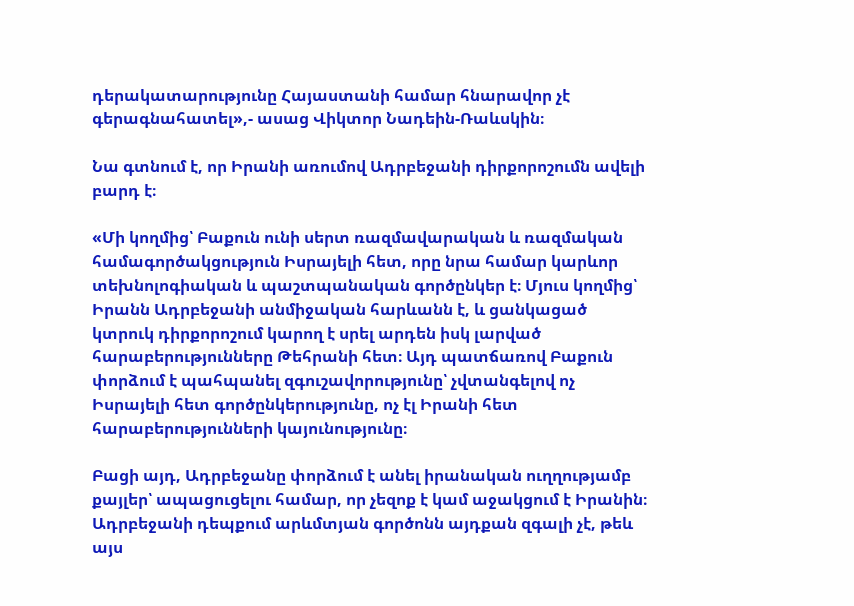դերակատարությունը Հայաստանի համար հնարավոր չէ գերագնահատել»,- ասաց Վիկտոր Նադեին-Ռաևսկին։

Նա գտնում է, որ Իրանի առումով Ադրբեջանի դիրքորոշումն ավելի բարդ է։

«Մի կողմից՝ Բաքուն ունի սերտ ռազմավարական և ռազմական համագործակցություն Իսրայելի հետ, որը նրա համար կարևոր տեխնոլոգիական և պաշտպանական գործընկեր է։ Մյուս կողմից՝ Իրանն Ադրբեջանի անմիջական հարևանն է, և ցանկացած կտրուկ դիրքորոշում կարող է սրել արդեն իսկ լարված հարաբերությունները Թեհրանի հետ։ Այդ պատճառով Բաքուն փորձում է պահպանել զգուշավորությունը՝ չվտանգելով ոչ Իսրայելի հետ գործընկերությունը, ոչ էլ Իրանի հետ հարաբերությունների կայունությունը։

Բացի այդ, Ադրբեջանը փորձում է անել իրանական ուղղությամբ քայլեր՝ ապացուցելու համար, որ չեզոք է կամ աջակցում է Իրանին։ Ադրբեջանի դեպքում արևմտյան գործոնն այդքան զգալի չէ, թեև այս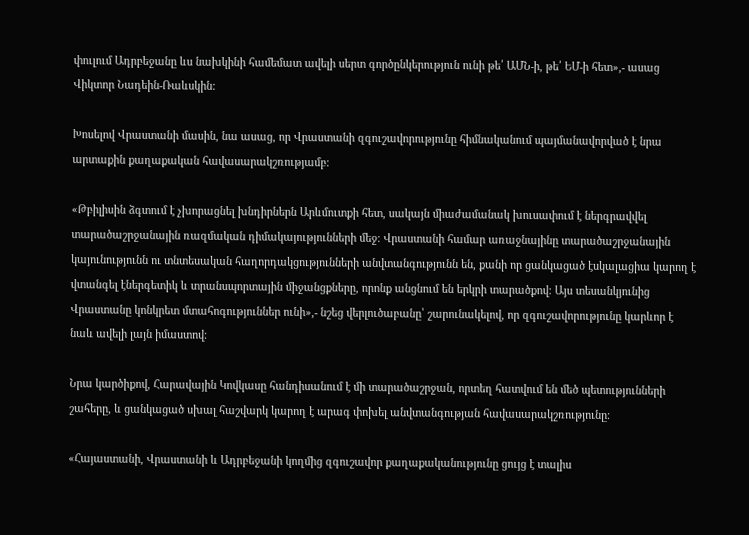փուլում Ադրբեջանը ևս նախկինի համեմատ ավելի սերտ գործընկերություն ունի թե՛ ԱՄՆ-ի, թե՛ ԵՄ-ի հետ»,- ասաց Վիկտոր Նադեին-Ռաևսկին:

Խոսելով Վրաստանի մասին, նա ասաց, որ Վրաստանի զգուշավորությունը հիմնականում պայմանավորված է նրա արտաքին քաղաքական հավասարակշռությամբ։

«Թբիլիսին ձգտում է չխորացնել խնդիրներն Արևմուտքի հետ, սակայն միաժամանակ խուսափում է ներգրավվել տարածաշրջանային ռազմական դիմակայությունների մեջ։ Վրաստանի համար առաջնայինը տարածաշրջանային կայունությունն ու տնտեսական հաղորդակցությունների անվտանգությունն են, քանի որ ցանկացած էսկալացիա կարող է վտանգել էներգետիկ և տրանսպորտային միջանցքները, որոնք անցնում են երկրի տարածքով։ Այս տեսանկյունից Վրաստանը կոնկրետ մտահոգություններ ունի»,- նշեց վերլուծաբանը՝ շարունակելով, որ զգուշավորությունը կարևոր է նաև ավելի լայն իմաստով։

Նրա կարծիքով, Հարավային Կովկասը հանդիսանում է մի տարածաշրջան, որտեղ հատվում են մեծ պետությունների շահերը, և ցանկացած սխալ հաշվարկ կարող է արագ փոխել անվտանգության հավասարակշռությունը։

«Հայաստանի, Վրաստանի և Ադրբեջանի կողմից զգուշավոր քաղաքականությունը ցույց է տալիս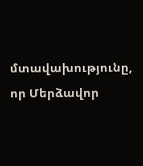մտավախությունը, որ Մերձավոր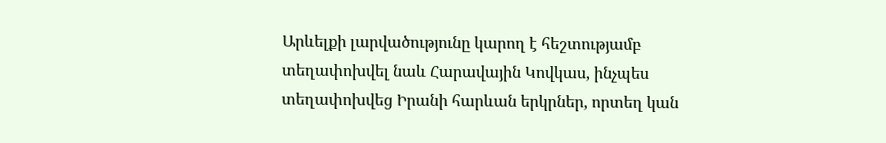Արևելքի լարվածությունը կարող է հեշտությամբ տեղափոխվել նաև Հարավային Կովկաս, ինչպես տեղափոխվեց Իրանի հարևան երկրներ, որտեղ կան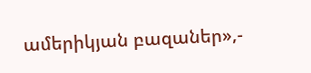ամերիկյան բազաներ»,-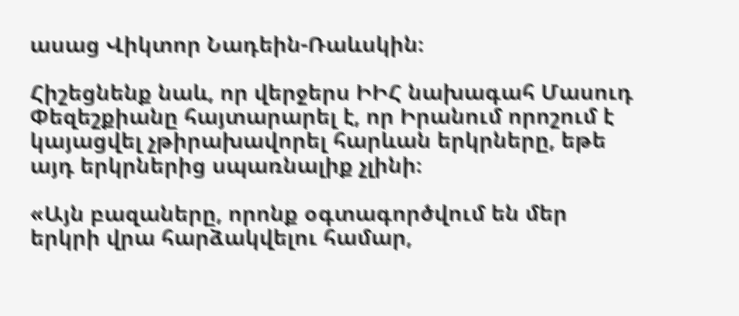ասաց Վիկտոր Նադեին-Ռաևսկին։

Հիշեցնենք նաև, որ վերջերս ԻԻՀ նախագահ Մասուդ Փեզեշքիանը հայտարարել է, որ Իրանում որոշում է կայացվել չթիրախավորել հարևան երկրները, եթե այդ երկրներից սպառնալիք չլինի։

«Այն բազաները, որոնք օգտագործվում են մեր երկրի վրա հարձակվելու համար,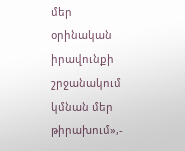մեր օրինական իրավունքի շրջանակում կմնան մեր թիրախում»,-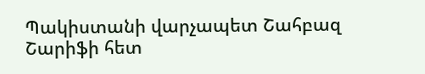Պակիստանի վարչապետ Շահբազ Շարիֆի հետ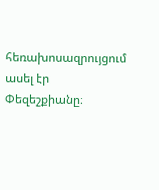հեռախոսազրույցում ասել էր Փեզեշքիանը։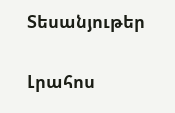Տեսանյութեր

Լրահոս